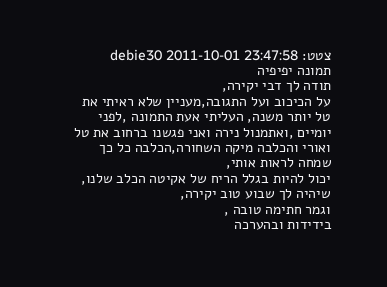צטט: debie30 2011-10-01 23:47:58
תמונה יפיפיה
תודה לך דבי יקירה,
על הכיכוב ועל התגובה,מעניין שלא ראיתי את טל יותר משנה, העליתי אעת התמונה ,לפני יומיים ,ואתמנול נירה ואני פגשנו ברחוב את טל ואורי והכלבה מיקה השחורה,הכלבה כל כך שמחה לראות אותי,
יכול להיות בגלל הריח של אקיטה הכלב שלנו,
שיהיה לך שבוע טוב יקירה,
וגמר חתימה טובה ,
בידידות ובהערכה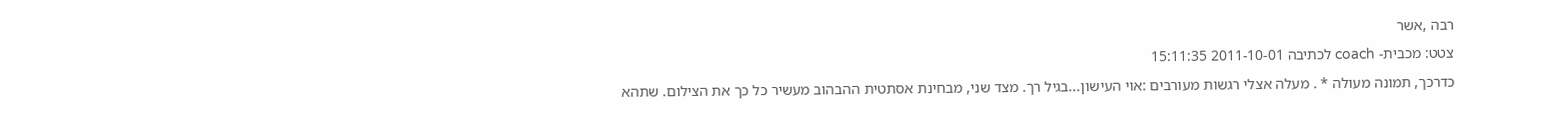רבה ,אשר
צטט: מכבית- coach לכתיבה 2011-10-01 15:11:35
כדרכך, תמונה מעולה * . מעלה אצלי רגשות מעורבים :אוי העישון...בגיל רך. מצד שני, מבחינת אסתטית ההבהוב מעשיר כל כך את הצילום. שתהא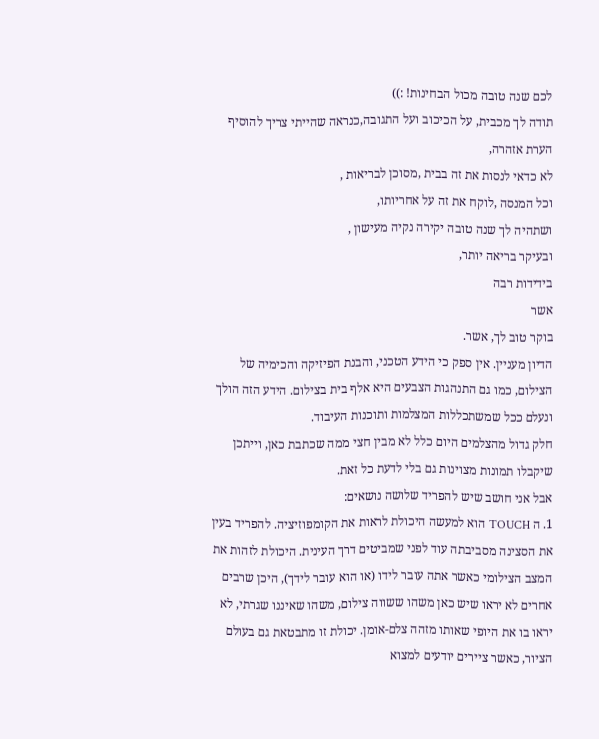לכם שנה טובה מכול הבחינות! :))
תודה לך מכבית, על הכיכוב ועל התגובה,כנראה שהייתי צריך להוסיף הערת אזהרה,
לא כדאי לנסות את זה בבית ,מסוכן לבריאות ,
וכל המנסה ,לוקח את זה על אחריותו,
ושתהיה לך שנה טובה יקירה נקיה מעישון ,
ובעיקר בריאה יותר,
בידידות רבה
אשר
בוקר טוב לך, אשר.
הדיון מעניין. אין ספק כי הידע הטכני, והבנת הפיזיקה והכימיה של הצילום, כמו גם התנהגות הצבעים היא אלף בית בצילום. הידע הזה הולך ונעלם ככל שמשתכללות המצלמות ותוכנות העיבוד.
חלק גדול מהצלמים היום כלל לא מבין חצי ממה שכתבת כאן, וייתכן שיקבלו תמונות מצוינות גם בלי לדעת כל זאת.
אבל אני חושב שיש להפריד שלושה נושאים:
1. ה TOUCH הוא למעשה היכולת לראות את הקומפוזיציה. להפריד בעין את הסצינה מסביבתה עוד לפני שמביטים דרך העינית. היכולת לזהות את המצב הצילומי כאשר אתה עובר לידו (או הוא עובר לידך), היכן שרבים אחרים לא יראו שיש כאן משהו ששווה צילום, משהו שאיננו שגרתי, לא יראו בו את היופי שאותו מזהה צלם-אומן. יכולת זו מתבטאת גם בעולם הציור, כאשר ציירים יודעים למצוא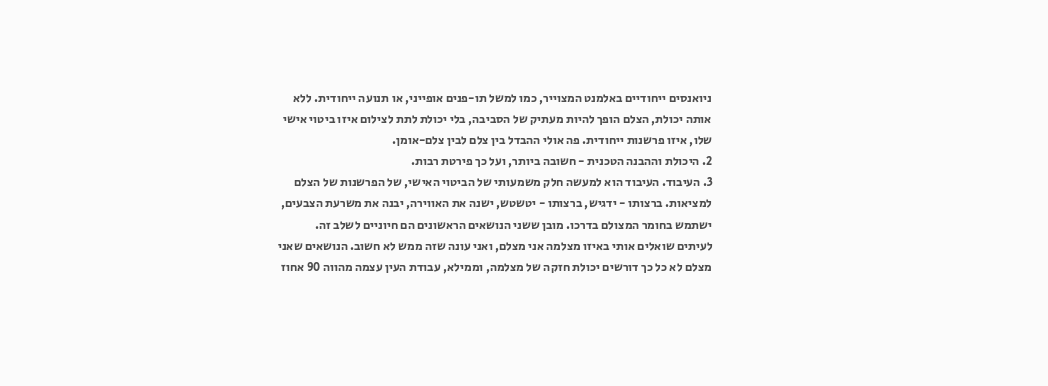ניואנסים ייחודיים באלמנט המצוייר, כמו למשל תו-פנים אופייני, או תנועה ייחודית. ללא אותה יכולת, הצלם הופך להיות מעתיק של הסביבה, בלי יכולת לתת לצילום איזו ביטוי אישי שלו, איזו פרשנות ייחודית. פה אולי ההבדל בין צלם לבין צלם-אומן.
2. היכולת וההבנה הטכנית - חשובה ביותר, ועל כך פירטת רבות.
3. העיבוד. העיבוד הוא למעשה חלק משמעותי של הביטוי האישי, של הפרשנות של הצלם למציאות. ברצותו - ידגיש, ברצותו - יטשטש, ישנה את האווירה, יבנה את משרעת הצבעים, ישתמש בחומר המצולם בדרכו. מובן ששני הנושאים הראשונים הם חיוניים לשלב זה.
לעיתים שואלים אותי באיזו מצלמה אני מצלם, ואני עונה שזה ממש לא חשוב. הנושאים שאני מצלם לא כל כך דורשים יכולת חזקה של מצלמה, וממילא, עבודת העין עצמה מהווה 90 אחוז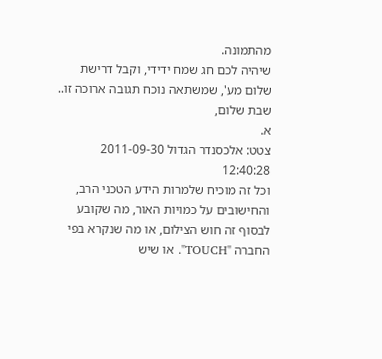מהתמונה.
שיהיה לכם חג שמח ידידי, וקבל דרישת שלום מע', שמשתאה נוכח תגובה ארוכה זו..
שבת שלום,
א.
צטט: אלכסנדר הגדול 2011-09-30 12:40:28
וכל זה מוכיח שלמרות הידע הטכני הרב, והחישובים על כמויות האור, מה שקובע לבסוף זה חוש הצילום, או מה שנקרא בפי החברה "TOUCH". או שיש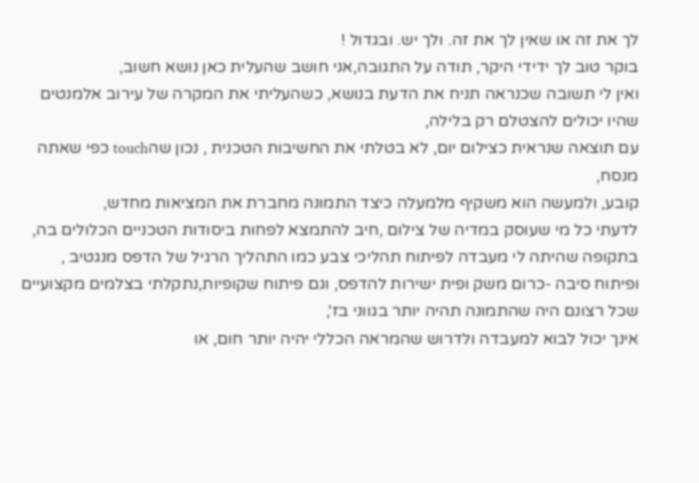לך את זה או שאין לך את זה. ולך יש. ובגדול !
בוקר טוב לך ידידי היקר, תודה על התגובה,אני חושב שהעלית כאן נושא חשוב,
ואין לי תשובה שכנראה תניח את הדעת בנושא, כשהעליתי את המקרה של עירוב אלמנטים שהיו יכולים להצטלם רק בלילה,
עם תוצאה שנראית כצילום יום, לא בטלתי את החשיבות הטכנית , נכון שהtouch כפי שאתה מנסח,
קובע, ולמעשה הוא משקיף מלמעלה כיצד התמונה מחברת את המציאות מחדש,
לדעתי כל מי שעוסק במדיה של צילום ,חיב להתמצא לפחות ביסודות הטכניים הכלולים בה,
בתקופה שהיתה לי מעבדה לפיתוח תהליכי צבע כמו התהליך הרגיל של הדפס מנגטיב , ופיתוח סיבה -כרום משק ופית ישירות להדפס, וגם פיתוח שקופיות,נתקלתי בצלמים מקצועיים שכל רצונם היה שהתמונה תהיה יותר בגווני בז',
אינך יכול לבוא למעבדה ולדרוש שהמראה הכללי יהיה יותר חום, או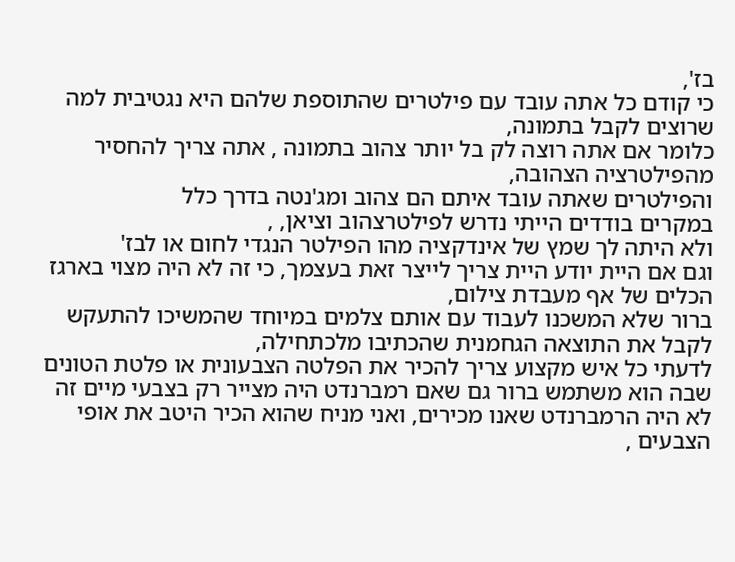בז',
כי קודם כל אתה עובד עם פילטרים שהתוספת שלהם היא נגטיבית למה שרוצים לקבל בתמונה,
כלומר אם אתה רוצה לק בל יותר צהוב בתמונה , אתה צריך להחסיר מהפילטרציה הצהובה,
והפילטרים שאתה עובד איתם הם צהוב ומג'נטה בדרך כלל
במקרים בודדים הייתי נדרש לפילטרצהוב וציאן, ,
ולא היתה לך שמץ של אינדקציה מהו הפילטר הנגדי לחום או לבז'
וגם אם היית יודע היית צריך לייצר זאת בעצמך, כי זה לא היה מצוי בארגז הכלים של אף מעבדת צילום,
ברור שלא המשכנו לעבוד עם אותם צלמים במיוחד שהמשיכו להתעקש לקבל את התוצאה הגחמנית שהכתיבו מלכתחילה,
לדעתי כל איש מקצוע צריך להכיר את הפלטה הצבעונית או פלטת הטונים שבה הוא משתמש ברור גם שאם רמברנדט היה מצייר רק בצבעי מיים זה לא היה הרמברנדט שאנו מכירים, ואני מניח שהוא הכיר היטב את אופי הצבעים ,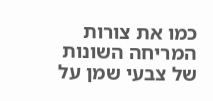כמו את צורות המריחה השונות של צבעי שמן על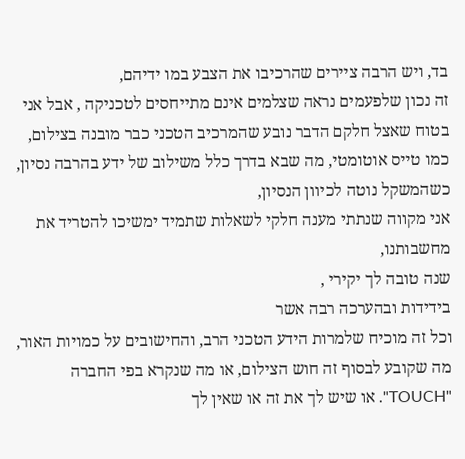בד, ויש הרבה ציירים שהרכיבו את הצבע במו ידיהם,
זה נכון שלפעמים נראה שצלמים אינם מתייחסים לטכניקה , אבל אני בטוח שאצל חלקם הדבר נובע שהמרכיב הטכני כבר מובנה בצילום, כמו טייס אוטומטי, מה שבא בדרך כלל משילוב של ידע בהרבה נסיון, כשהמשקל נוטה לכיוון הנסיון,
אני מקווה שנתתי מענה חלקי לשאלות שתמיד ימשיכו להטריד את מחשבותנו,
שנה טובה לך יקירי ,
בידידות ובהערכה רבה אשר
וכל זה מוכיח שלמרות הידע הטכני הרב, והחישובים על כמויות האור, מה שקובע לבסוף זה חוש הצילום, או מה שנקרא בפי החברה "TOUCH". או שיש לך את זה או שאין לך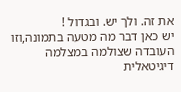את זה. ולך יש. ובגדול !
יש כאן דבר מה מטעה בתמונה,וזו העובדה שצולמה במצלמה דיגיטאלית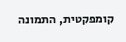קומפקטית, התמונה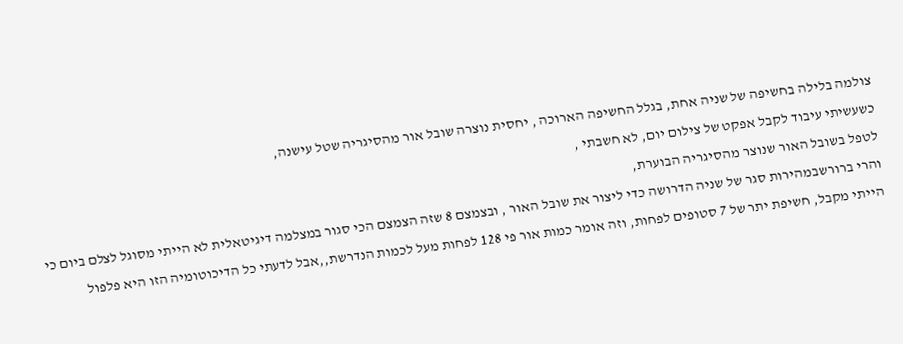צולמה בלילה בחשיפה של שניה אחת, בגלל החשיפה הארוכה , יחסית נוצרה שובל אור מהסיגריה שטל עישנה,
כשעשיתי עיבוד לקבל אפקט של צילום יום, לא חשבתי ,
לטפל בשובל האור שנוצר מהסיגריה הבוערת,
והרי ברורשבמהירות סגר של שניה הדרושה כדי ליצור את שובל האור , ובצמצם 8 שזה הצמצם הכי סגור במצלמה דיגיטאלית לא הייתי מסוגל לצלם ביום כי הייתי מקבל, חשיפת יתר של 7 סטופים לפחות, וזה אומר כמות אור פי 128 לפחות מעל לכמות הנדרשת,,אבל לדעתי כל הדיכוטומיה הזו היא פלפול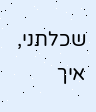שכלתני, איך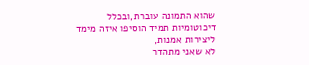שהוא התמונה עוברת,ובכלל דיכוטומיות תמיד הוסיפו איזה מימד ליצירות אמנות,
לא שאני מתהדר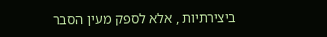ביצירתיות , אלא לספק מעין הסבר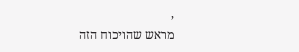,
מראש שהויכוח הזה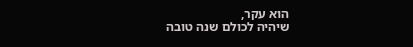הוא עקר,
שיהיה לכולם שנה טובה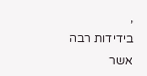,
בידידות רבה
אשר